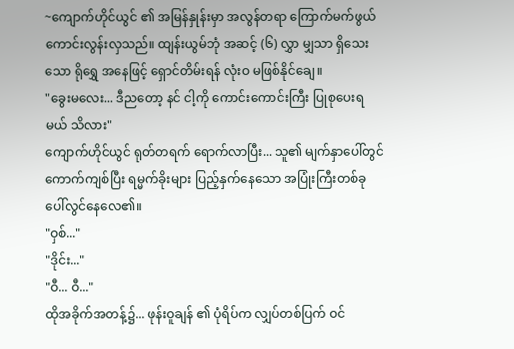~ကျောက်ဟိုင်ယွင် ၏ အမြန်နှုန်းမှာ အလွန်တရာ ကြောက်မက်ဖွယ် ကောင်းလွန်းလှသည်။ ထျန်းယွမ်ဘုံ အဆင့် (၆) လွှာ မျှသာ ရှိသေးသော ရိုရွှေ အနေဖြင့် ရှောင်တိမ်းရန် လုံးဝ မဖြစ်နိုင်ချေ။
"ခွေးမလေး... ဒီညတော့ နင် ငါ့ကို ကောင်းကောင်းကြီး ပြုစုပေးရမယ် သိလား"
ကျောက်ဟိုင်ယွင် ရုတ်တရက် ရောက်လာပြီး... သူ၏ မျက်နှာပေါ်တွင် ကောက်ကျစ်ပြီး ရမ္မက်ခိုးများ ပြည့်နှက်နေသော အပြုံးကြီးတစ်ခု ပေါ်လွင်နေလေ၏။
"ဝှစ်..."
"ဒိုင်း..."
"ဝီ... ဝီ..."
ထိုအခိုက်အတန့်၌... ဖုန်းဝူချန် ၏ ပုံရိပ်က လျှပ်တစ်ပြက် ဝင်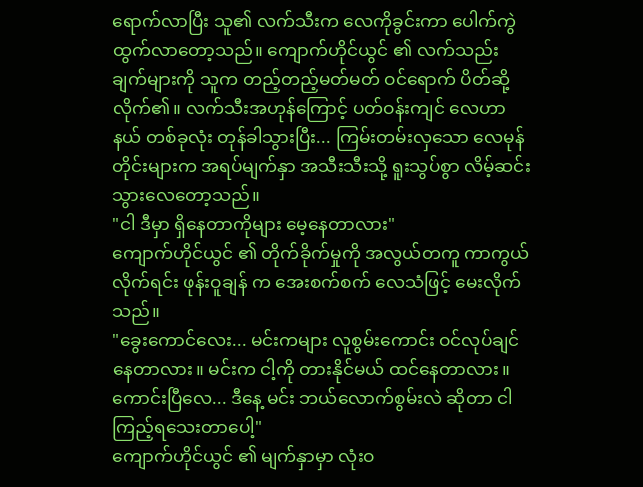ရောက်လာပြီး သူ၏ လက်သီးက လေကိုခွင်းကာ ပေါက်ကွဲထွက်လာတော့သည်။ ကျောက်ဟိုင်ယွင် ၏ လက်သည်းချက်များကို သူက တည့်တည့်မတ်မတ် ဝင်ရောက် ပိတ်ဆို့လိုက်၏။ လက်သီးအဟုန်ကြောင့် ပတ်ဝန်းကျင် လေဟာနယ် တစ်ခုလုံး တုန်ခါသွားပြီး... ကြမ်းတမ်းလှသော လေမုန်တိုင်းများက အရပ်မျက်နှာ အသီးသီးသို့ ရူးသွပ်စွာ လိမ့်ဆင်းသွားလေတော့သည်။
"ငါ ဒီမှာ ရှိနေတာကိုများ မေ့နေတာလား"
ကျောက်ဟိုင်ယွင် ၏ တိုက်ခိုက်မှုကို အလွယ်တကူ ကာကွယ်လိုက်ရင်း ဖုန်းဝူချန် က အေးစက်စက် လေသံဖြင့် မေးလိုက်သည်။
"ခွေးကောင်လေး... မင်းကများ လူစွမ်းကောင်း ဝင်လုပ်ချင်နေတာလား။ မင်းက ငါ့ကို တားနိုင်မယ် ထင်နေတာလား။ ကောင်းပြီလေ... ဒီနေ့ မင်း ဘယ်လောက်စွမ်းလဲ ဆိုတာ ငါ ကြည့်ရသေးတာပေါ့"
ကျောက်ဟိုင်ယွင် ၏ မျက်နှာမှာ လုံးဝ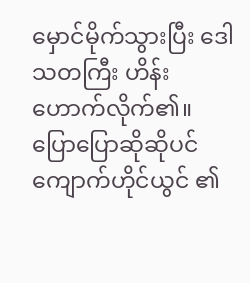မှောင်မိုက်သွားပြီး ဒေါသတကြီး ဟိန်းဟောက်လိုက်၏။
ပြောပြောဆိုဆိုပင် ကျောက်ဟိုင်ယွင် ၏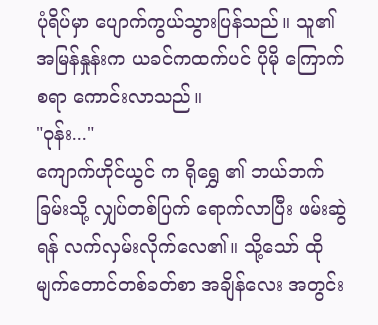ပုံရိပ်မှာ ပျောက်ကွယ်သွားပြန်သည်။ သူ၏ အမြန်နှုန်းက ယခင်ကထက်ပင် ပိုမို ကြောက်စရာ ကောင်းလာသည်။
"ဝုန်း..."
ကျောက်ဟိုင်ယွင် က ရိုရွှေ ၏ ဘယ်ဘက်ခြမ်းသို့ လျှပ်တစ်ပြက် ရောက်လာပြီး ဖမ်းဆွဲရန် လက်လှမ်းလိုက်လေ၏။ သို့သော် ထို မျက်တောင်တစ်ခတ်စာ အချိန်လေး အတွင်း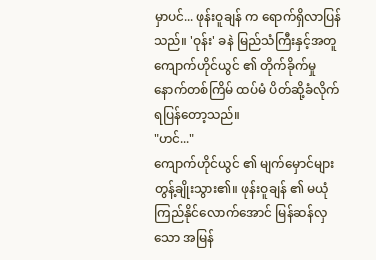မှာပင်... ဖုန်းဝူချန် က ရောက်ရှိလာပြန်သည်။ 'ဝုန်း' ခနဲ မြည်သံကြီးနှင့်အတူ ကျောက်ဟိုင်ယွင် ၏ တိုက်ခိုက်မှု နောက်တစ်ကြိမ် ထပ်မံ ပိတ်ဆို့ခံလိုက်ရပြန်တော့သည်။
"ဟင်..."
ကျောက်ဟိုင်ယွင် ၏ မျက်မှောင်များ တွန့်ချိုးသွား၏။ ဖုန်းဝူချန် ၏ မယုံကြည်နိုင်လောက်အောင် မြန်ဆန်လှသော အမြန်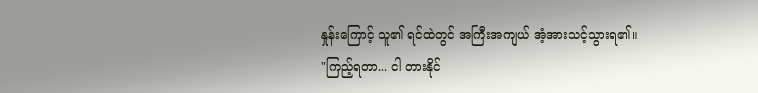နှုန်းကြောင့် သူ၏ ရင်ထဲတွင် အကြီးအကျယ် အံ့အားသင့်သွားရ၏။
"ကြည့်ရတာ... ငါ တားနိုင်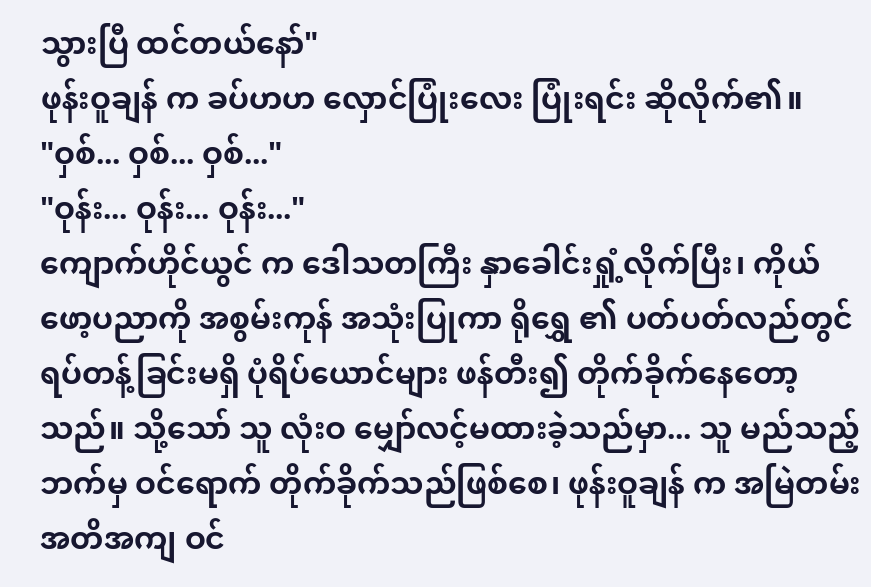သွားပြီ ထင်တယ်နော်"
ဖုန်းဝူချန် က ခပ်ဟဟ လှောင်ပြုံးလေး ပြုံးရင်း ဆိုလိုက်၏။
"ဝှစ်... ဝှစ်... ဝှစ်..."
"ဝုန်း... ဝုန်း... ဝုန်း..."
ကျောက်ဟိုင်ယွင် က ဒေါသတကြီး နှာခေါင်းရှုံ့လိုက်ပြီး၊ ကိုယ်ဖော့ပညာကို အစွမ်းကုန် အသုံးပြုကာ ရိုရွှေ ၏ ပတ်ပတ်လည်တွင် ရပ်တန့်ခြင်းမရှိ ပုံရိပ်ယောင်များ ဖန်တီး၍ တိုက်ခိုက်နေတော့သည်။ သို့သော် သူ လုံးဝ မျှော်လင့်မထားခဲ့သည်မှာ... သူ မည်သည့်ဘက်မှ ဝင်ရောက် တိုက်ခိုက်သည်ဖြစ်စေ၊ ဖုန်းဝူချန် က အမြဲတမ်း အတိအကျ ဝင်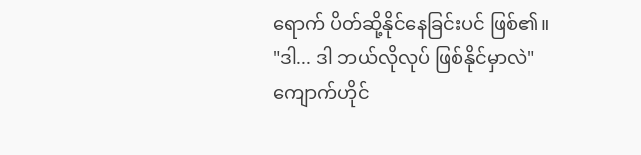ရောက် ပိတ်ဆို့နိုင်နေခြင်းပင် ဖြစ်၏။
"ဒါ... ဒါ ဘယ်လိုလုပ် ဖြစ်နိုင်မှာလဲ"
ကျောက်ဟိုင်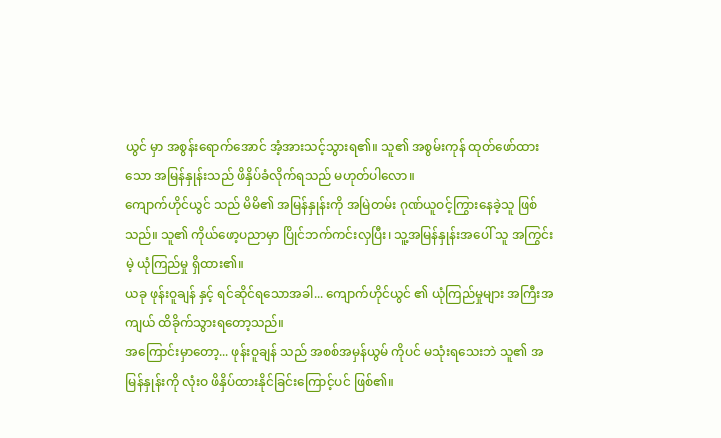ယွင် မှာ အစွန်းရောက်အောင် အံ့အားသင့်သွားရ၏။ သူ၏ အစွမ်းကုန် ထုတ်ဖော်ထားသော အမြန်နှုန်းသည် ဖိနှိပ်ခံလိုက်ရသည် မဟုတ်ပါလော။
ကျောက်ဟိုင်ယွင် သည် မိမိ၏ အမြန်နှုန်းကို အမြဲတမ်း ဂုဏ်ယူဝင့်ကြွားနေခဲ့သူ ဖြစ်သည်။ သူ၏ ကိုယ်ဖော့ပညာမှာ ပြိုင်ဘက်ကင်းလှပြီး၊ သူ့အမြန်နှုန်းအပေါ် သူ အကြွင်းမဲ့ ယုံကြည်မှု ရှိထား၏။
ယခု ဖုန်းဝူချန် နှင့် ရင်ဆိုင်ရသောအခါ... ကျောက်ဟိုင်ယွင် ၏ ယုံကြည်မှုများ အကြီးအကျယ် ထိခိုက်သွားရတော့သည်။
အကြောင်းမှာတော့... ဖုန်းဝူချန် သည် အစစ်အမှန်ယွမ် ကိုပင် မသုံးရသေးဘဲ သူ၏ အမြန်နှုန်းကို လုံးဝ ဖိနှိပ်ထားနိုင်ခြင်းကြောင့်ပင် ဖြစ်၏။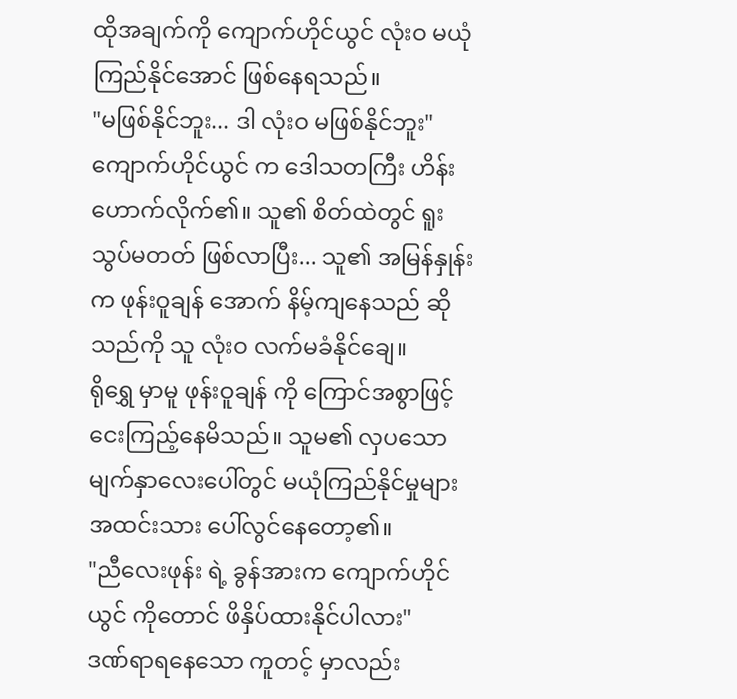ထိုအချက်ကို ကျောက်ဟိုင်ယွင် လုံးဝ မယုံကြည်နိုင်အောင် ဖြစ်နေရသည်။
"မဖြစ်နိုင်ဘူး... ဒါ လုံးဝ မဖြစ်နိုင်ဘူး"
ကျောက်ဟိုင်ယွင် က ဒေါသတကြီး ဟိန်းဟောက်လိုက်၏။ သူ၏ စိတ်ထဲတွင် ရူးသွပ်မတတ် ဖြစ်လာပြီး... သူ၏ အမြန်နှုန်းက ဖုန်းဝူချန် အောက် နိမ့်ကျနေသည် ဆိုသည်ကို သူ လုံးဝ လက်မခံနိုင်ချေ။
ရိုရွှေ မှာမူ ဖုန်းဝူချန် ကို ကြောင်အစွာဖြင့် ငေးကြည့်နေမိသည်။ သူမ၏ လှပသော မျက်နှာလေးပေါ်တွင် မယုံကြည်နိုင်မှုများ အထင်းသား ပေါ်လွင်နေတော့၏။
"ညီလေးဖုန်း ရဲ့ ခွန်အားက ကျောက်ဟိုင်ယွင် ကိုတောင် ဖိနှိပ်ထားနိုင်ပါလား"
ဒဏ်ရာရနေသော ကူတင့် မှာလည်း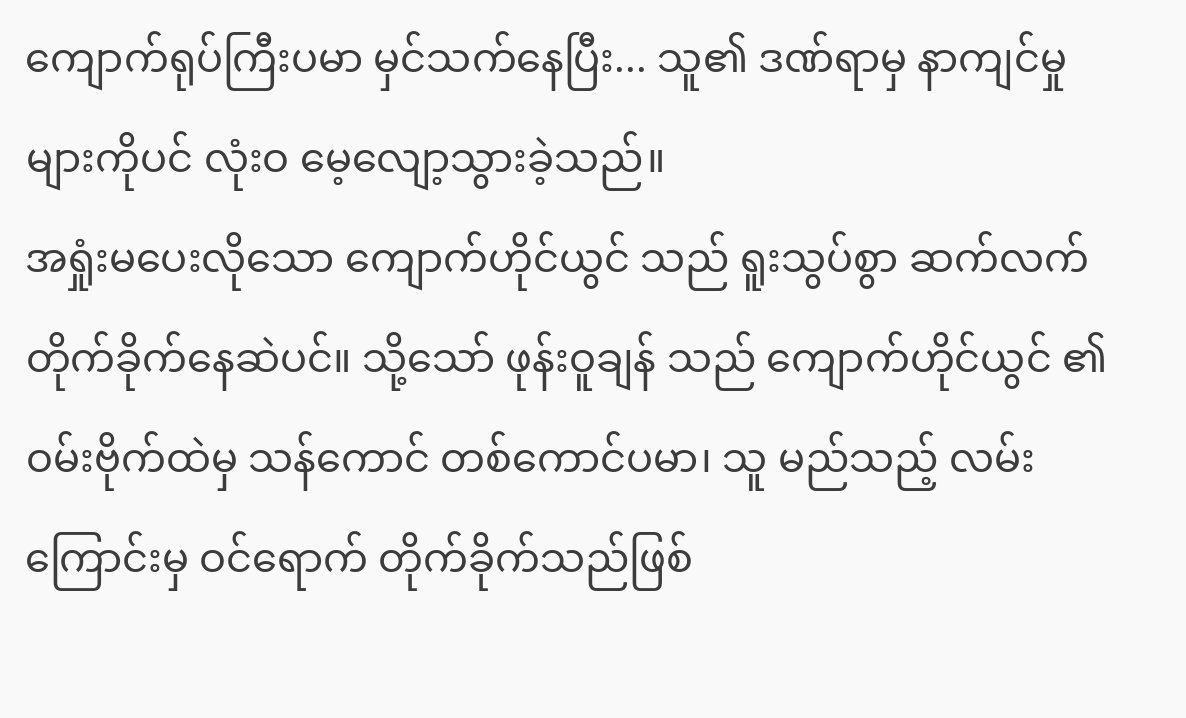ကျောက်ရုပ်ကြီးပမာ မှင်သက်နေပြီး... သူ၏ ဒဏ်ရာမှ နာကျင်မှုများကိုပင် လုံးဝ မေ့လျော့သွားခဲ့သည်။
အရှုံးမပေးလိုသော ကျောက်ဟိုင်ယွင် သည် ရူးသွပ်စွာ ဆက်လက် တိုက်ခိုက်နေဆဲပင်။ သို့သော် ဖုန်းဝူချန် သည် ကျောက်ဟိုင်ယွင် ၏ ဝမ်းဗိုက်ထဲမှ သန်ကောင် တစ်ကောင်ပမာ၊ သူ မည်သည့် လမ်းကြောင်းမှ ဝင်ရောက် တိုက်ခိုက်သည်ဖြစ်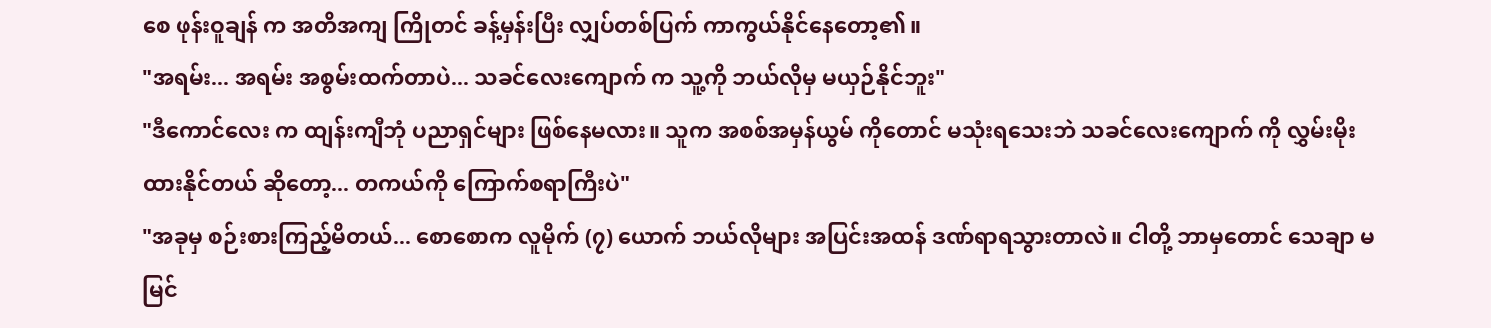စေ ဖုန်းဝူချန် က အတိအကျ ကြိုတင် ခန့်မှန်းပြီး လျှပ်တစ်ပြက် ကာကွယ်နိုင်နေတော့၏။
"အရမ်း... အရမ်း အစွမ်းထက်တာပဲ... သခင်လေးကျောက် က သူ့ကို ဘယ်လိုမှ မယှဉ်နိုင်ဘူး"
"ဒီကောင်လေး က ထျန်းကျီဘုံ ပညာရှင်များ ဖြစ်နေမလား။ သူက အစစ်အမှန်ယွမ် ကိုတောင် မသုံးရသေးဘဲ သခင်လေးကျောက် ကို လွှမ်းမိုးထားနိုင်တယ် ဆိုတော့... တကယ်ကို ကြောက်စရာကြီးပဲ"
"အခုမှ စဉ်းစားကြည့်မိတယ်... စောစောက လူမိုက် (၇) ယောက် ဘယ်လိုများ အပြင်းအထန် ဒဏ်ရာရသွားတာလဲ။ ငါတို့ ဘာမှတောင် သေချာ မမြင်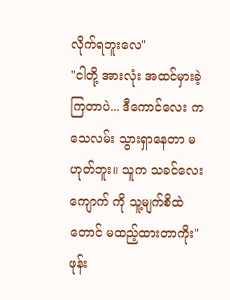လိုက်ရဘူးလေ"
"ငါတို့ အားလုံး အထင်မှားခဲ့ကြတာပဲ... ဒီကောင်လေး က သေလမ်း သွားရှာနေတာ မဟုတ်ဘူး။ သူက သခင်လေးကျောက် ကို သူ့မျက်စိထဲတောင် မထည့်ထားတာကိုး"
ဖုန်း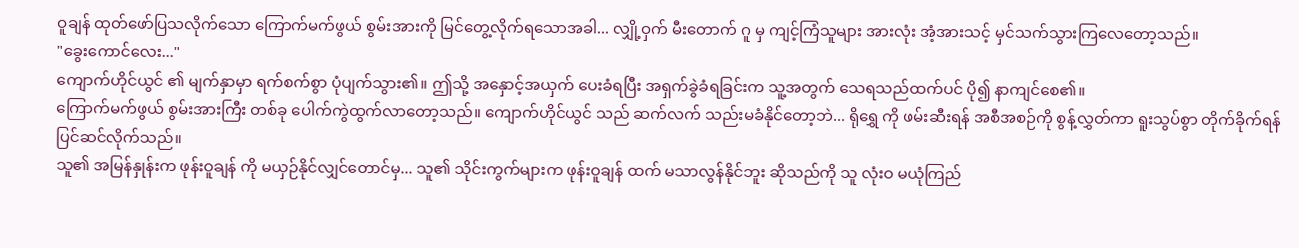ဝူချန် ထုတ်ဖော်ပြသလိုက်သော ကြောက်မက်ဖွယ် စွမ်းအားကို မြင်တွေ့လိုက်ရသောအခါ... လျှို့ဝှက် မီးတောက် ဂူ မှ ကျင့်ကြံသူများ အားလုံး အံ့အားသင့် မှင်သက်သွားကြလေတော့သည်။
"ခွေးကောင်လေး..."
ကျောက်ဟိုင်ယွင် ၏ မျက်နှာမှာ ရက်စက်စွာ ပုံပျက်သွား၏။ ဤသို့ အနှောင့်အယှက် ပေးခံရပြီး အရှက်ခွဲခံရခြင်းက သူ့အတွက် သေရသည်ထက်ပင် ပို၍ နာကျင်စေ၏။
ကြောက်မက်ဖွယ် စွမ်းအားကြီး တစ်ခု ပေါက်ကွဲထွက်လာတော့သည်။ ကျောက်ဟိုင်ယွင် သည် ဆက်လက် သည်းမခံနိုင်တော့ဘဲ... ရိုရွှေ ကို ဖမ်းဆီးရန် အစီအစဉ်ကို စွန့်လွှတ်ကာ ရူးသွပ်စွာ တိုက်ခိုက်ရန် ပြင်ဆင်လိုက်သည်။
သူ၏ အမြန်နှုန်းက ဖုန်းဝူချန် ကို မယှဉ်နိုင်လျှင်တောင်မှ... သူ၏ သိုင်းကွက်များက ဖုန်းဝူချန် ထက် မသာလွန်နိုင်ဘူး ဆိုသည်ကို သူ လုံးဝ မယုံကြည်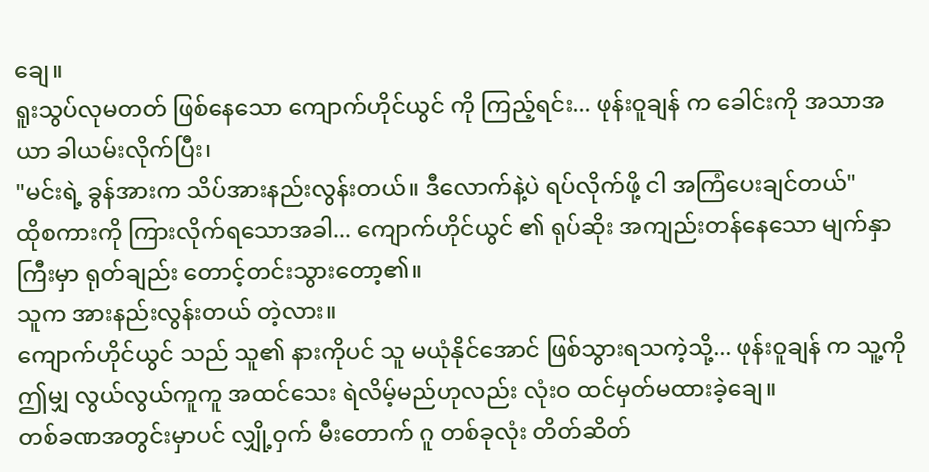ချေ။
ရူးသွပ်လုမတတ် ဖြစ်နေသော ကျောက်ဟိုင်ယွင် ကို ကြည့်ရင်း... ဖုန်းဝူချန် က ခေါင်းကို အသာအယာ ခါယမ်းလိုက်ပြီး၊
"မင်းရဲ့ ခွန်အားက သိပ်အားနည်းလွန်းတယ်။ ဒီလောက်နဲ့ပဲ ရပ်လိုက်ဖို့ ငါ အကြံပေးချင်တယ်"
ထိုစကားကို ကြားလိုက်ရသောအခါ... ကျောက်ဟိုင်ယွင် ၏ ရုပ်ဆိုး အကျည်းတန်နေသော မျက်နှာကြီးမှာ ရုတ်ချည်း တောင့်တင်းသွားတော့၏။
သူက အားနည်းလွန်းတယ် တဲ့လား။
ကျောက်ဟိုင်ယွင် သည် သူ၏ နားကိုပင် သူ မယုံနိုင်အောင် ဖြစ်သွားရသကဲ့သို့... ဖုန်းဝူချန် က သူ့ကို ဤမျှ လွယ်လွယ်ကူကူ အထင်သေး ရဲလိမ့်မည်ဟုလည်း လုံးဝ ထင်မှတ်မထားခဲ့ချေ။
တစ်ခဏအတွင်းမှာပင် လျှို့ဝှက် မီးတောက် ဂူ တစ်ခုလုံး တိတ်ဆိတ်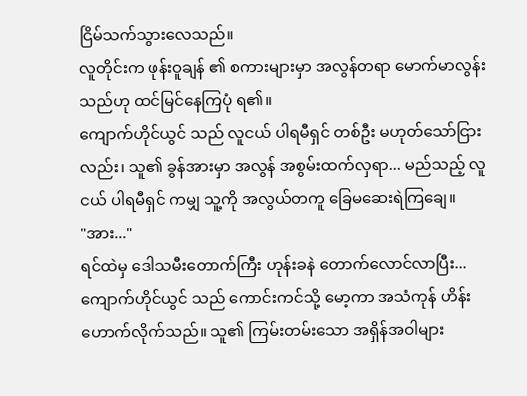ငြိမ်သက်သွားလေသည်။
လူတိုင်းက ဖုန်းဝူချန် ၏ စကားများမှာ အလွန်တရာ မောက်မာလွန်းသည်ဟု ထင်မြင်နေကြပုံ ရ၏။
ကျောက်ဟိုင်ယွင် သည် လူငယ် ပါရမီရှင် တစ်ဦး မဟုတ်သော်ငြားလည်း၊ သူ၏ ခွန်အားမှာ အလွန် အစွမ်းထက်လှရာ... မည်သည့် လူငယ် ပါရမီရှင် ကမျှ သူ့ကို အလွယ်တကူ ခြေမဆေးရဲကြချေ။
"အား..."
ရင်ထဲမှ ဒေါသမီးတောက်ကြီး ဟုန်းခနဲ တောက်လောင်လာပြီး... ကျောက်ဟိုင်ယွင် သည် ကောင်းကင်သို့ မော့ကာ အသံကုန် ဟိန်းဟောက်လိုက်သည်။ သူ၏ ကြမ်းတမ်းသော အရှိန်အဝါများ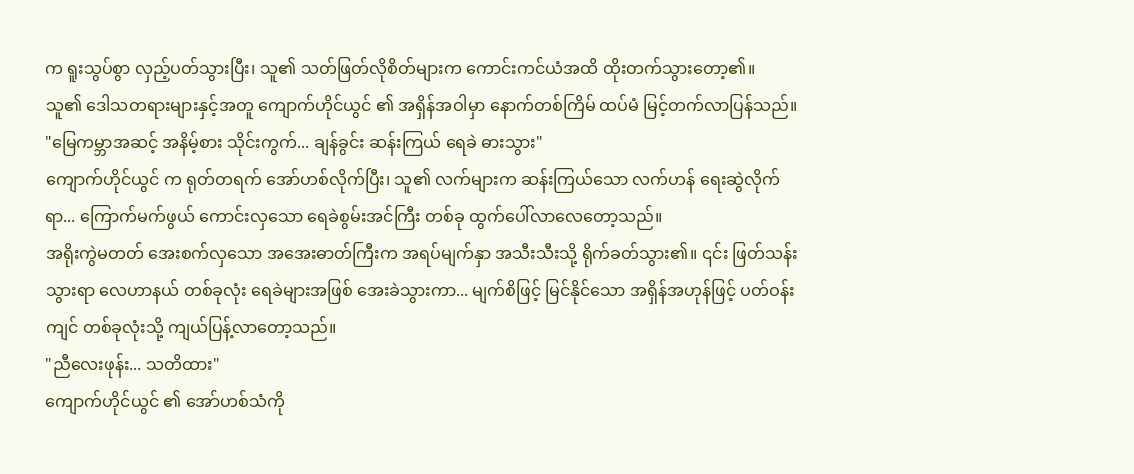က ရူးသွပ်စွာ လှည့်ပတ်သွားပြီး၊ သူ၏ သတ်ဖြတ်လိုစိတ်များက ကောင်းကင်ယံအထိ ထိုးတက်သွားတော့၏။
သူ၏ ဒေါသတရားများနှင့်အတူ ကျောက်ဟိုင်ယွင် ၏ အရှိန်အဝါမှာ နောက်တစ်ကြိမ် ထပ်မံ မြင့်တက်လာပြန်သည်။
"မြေကမ္ဘာအဆင့် အနိမ့်စား သိုင်းကွက်... ချန်ခွင်း ဆန်းကြယ် ရေခဲ ဓားသွား"
ကျောက်ဟိုင်ယွင် က ရုတ်တရက် အော်ဟစ်လိုက်ပြီး၊ သူ၏ လက်များက ဆန်းကြယ်သော လက်ဟန် ရေးဆွဲလိုက်ရာ... ကြောက်မက်ဖွယ် ကောင်းလှသော ရေခဲစွမ်းအင်ကြီး တစ်ခု ထွက်ပေါ်လာလေတော့သည်။
အရိုးကွဲမတတ် အေးစက်လှသော အအေးဓာတ်ကြီးက အရပ်မျက်နှာ အသီးသီးသို့ ရိုက်ခတ်သွား၏။ ၎င်း ဖြတ်သန်းသွားရာ လေဟာနယ် တစ်ခုလုံး ရေခဲများအဖြစ် အေးခဲသွားကာ... မျက်စိဖြင့် မြင်နိုင်သော အရှိန်အဟုန်ဖြင့် ပတ်ဝန်းကျင် တစ်ခုလုံးသို့ ကျယ်ပြန့်လာတော့သည်။
"ညီလေးဖုန်း... သတိထား"
ကျောက်ဟိုင်ယွင် ၏ အော်ဟစ်သံကို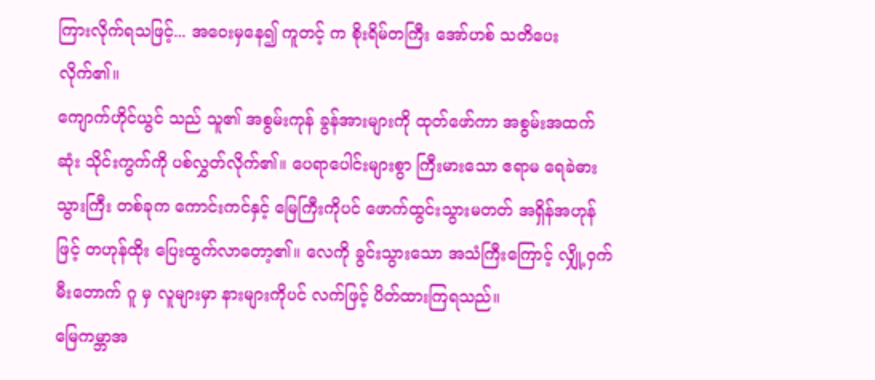ကြားလိုက်ရသဖြင့်... အဝေးမှနေ၍ ကူတင့် က စိုးရိမ်တကြီး အော်ဟစ် သတိပေးလိုက်၏။
ကျောက်ဟိုင်ယွင် သည် သူ၏ အစွမ်းကုန် ခွန်အားများကို ထုတ်ဖော်ကာ အစွမ်းအထက်ဆုံး သိုင်းကွက်ကို ပစ်လွှတ်လိုက်၏။ ပေရာပေါင်းများစွာ ကြီးမားသော ဧရာမ ရေခဲဓားသွားကြီး တစ်ခုက ကောင်းကင်နှင့် မြေကြီးကိုပင် ဖောက်ထွင်းသွားမတတ် အရှိန်အဟုန်ဖြင့် တဟုန်ထိုး ပြေးထွက်လာတော့၏။ လေကို ခွင်းသွားသော အသံကြီးကြောင့် လျှို့ဝှက် မီးတောက် ဂူ မှ လူများမှာ နားများကိုပင် လက်ဖြင့် ပိတ်ထားကြရသည်။
မြေကမ္ဘာအ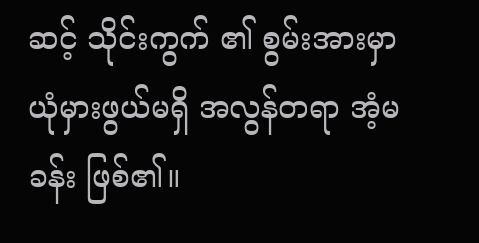ဆင့် သိုင်းကွက် ၏ စွမ်းအားမှာ ယုံမှားဖွယ်မရှိ အလွန်တရာ အံ့မခန်း ဖြစ်၏။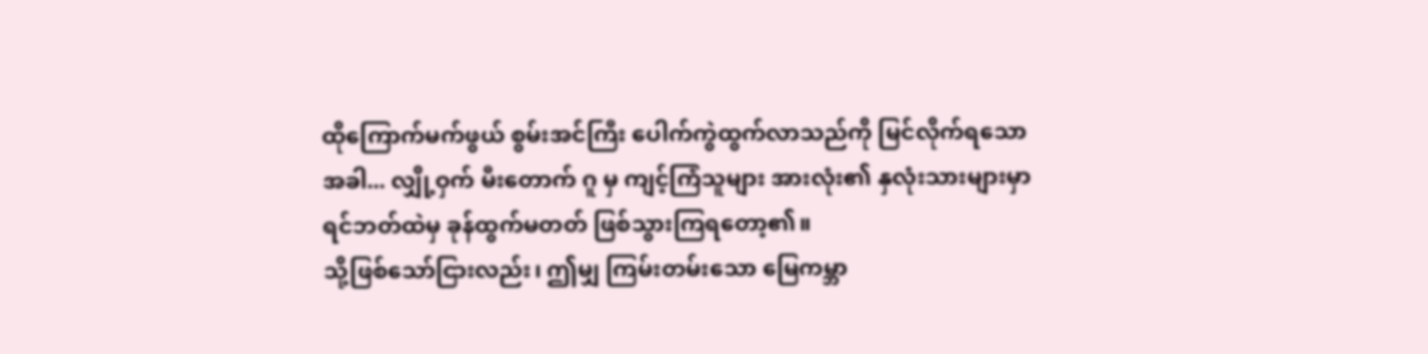ထိုကြောက်မက်ဖွယ် စွမ်းအင်ကြီး ပေါက်ကွဲထွက်လာသည်ကို မြင်လိုက်ရသောအခါ... လျှို့ဝှက် မီးတောက် ဂူ မှ ကျင့်ကြံသူများ အားလုံး၏ နှလုံးသားများမှာ ရင်ဘတ်ထဲမှ ခုန်ထွက်မတတ် ဖြစ်သွားကြရတော့၏။
သို့ဖြစ်သော်ငြားလည်း၊ ဤမျှ ကြမ်းတမ်းသော မြေကမ္ဘာ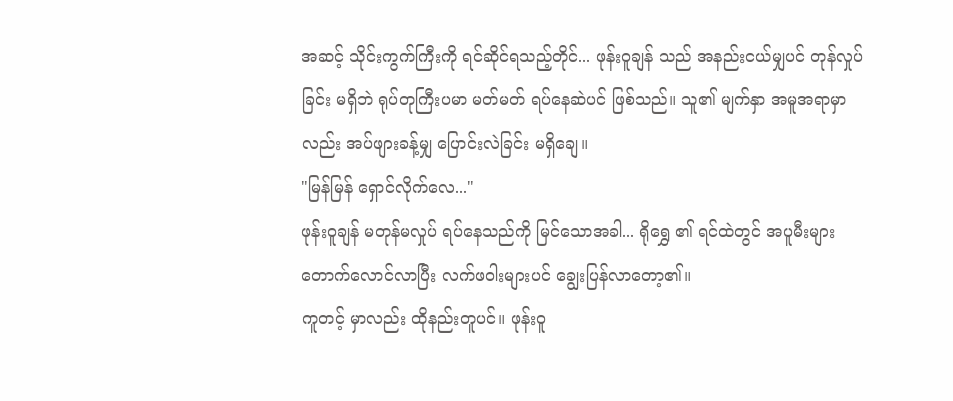အဆင့် သိုင်းကွက်ကြီးကို ရင်ဆိုင်ရသည့်တိုင်... ဖုန်းဝူချန် သည် အနည်းငယ်မျှပင် တုန်လှုပ်ခြင်း မရှိဘဲ ရုပ်တုကြီးပမာ မတ်မတ် ရပ်နေဆဲပင် ဖြစ်သည်။ သူ၏ မျက်နှာ အမူအရာမှာလည်း အပ်ဖျားခန့်မျှ ပြောင်းလဲခြင်း မရှိချေ။
"မြန်မြန် ရှောင်လိုက်လေ..."
ဖုန်းဝူချန် မတုန်မလှုပ် ရပ်နေသည်ကို မြင်သောအခါ... ရိုရွှေ ၏ ရင်ထဲတွင် အပူမီးများ တောက်လောင်လာပြီး လက်ဖဝါးများပင် ချွေးပြန်လာတော့၏။
ကူတင့် မှာလည်း ထိုနည်းတူပင်။ ဖုန်းဝူ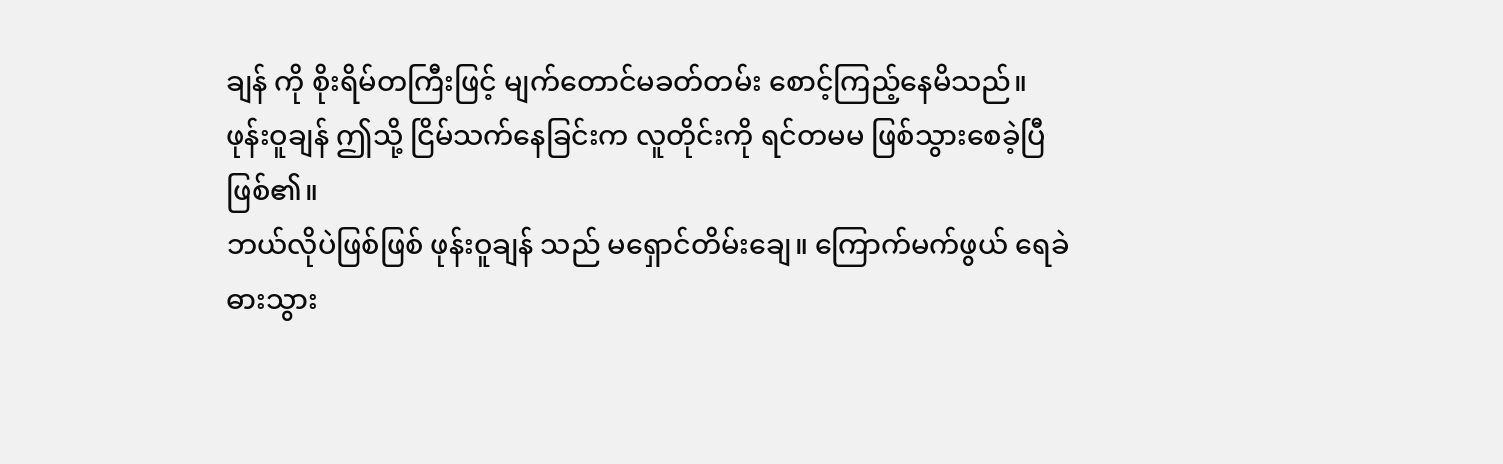ချန် ကို စိုးရိမ်တကြီးဖြင့် မျက်တောင်မခတ်တမ်း စောင့်ကြည့်နေမိသည်။
ဖုန်းဝူချန် ဤသို့ ငြိမ်သက်နေခြင်းက လူတိုင်းကို ရင်တမမ ဖြစ်သွားစေခဲ့ပြီ ဖြစ်၏။
ဘယ်လိုပဲဖြစ်ဖြစ် ဖုန်းဝူချန် သည် မရှောင်တိမ်းချေ။ ကြောက်မက်ဖွယ် ရေခဲဓားသွား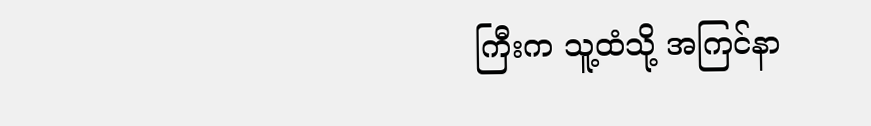ကြီးက သူ့ထံသို့ အကြင်နာ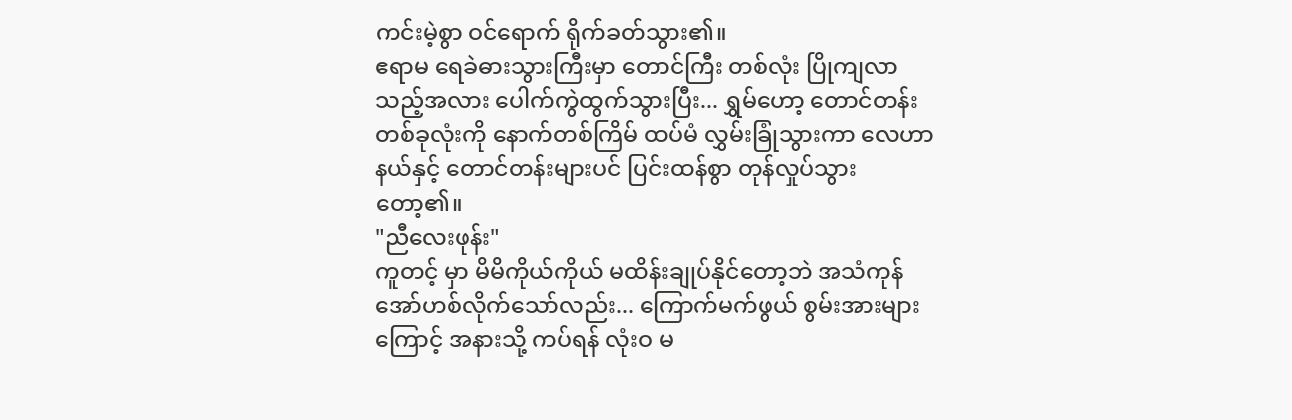ကင်းမဲ့စွာ ဝင်ရောက် ရိုက်ခတ်သွား၏။
ဧရာမ ရေခဲဓားသွားကြီးမှာ တောင်ကြီး တစ်လုံး ပြိုကျလာသည့်အလား ပေါက်ကွဲထွက်သွားပြီး... ရွှမ်ဟော့ တောင်တန်း တစ်ခုလုံးကို နောက်တစ်ကြိမ် ထပ်မံ လွှမ်းခြုံသွားကာ လေဟာနယ်နှင့် တောင်တန်းများပင် ပြင်းထန်စွာ တုန်လှုပ်သွားတော့၏။
"ညီလေးဖုန်း"
ကူတင့် မှာ မိမိကိုယ်ကိုယ် မထိန်းချုပ်နိုင်တော့ဘဲ အသံကုန် အော်ဟစ်လိုက်သော်လည်း... ကြောက်မက်ဖွယ် စွမ်းအားများကြောင့် အနားသို့ ကပ်ရန် လုံးဝ မ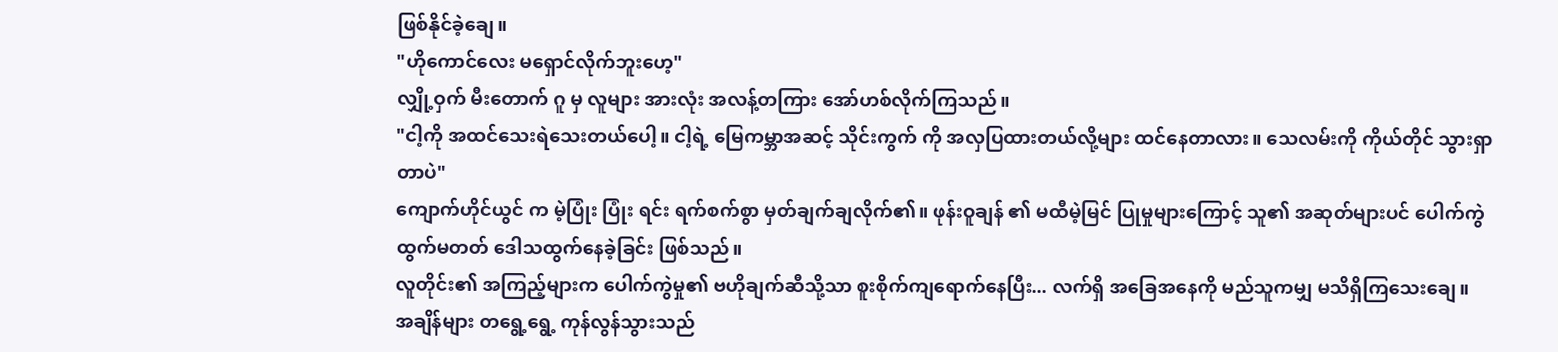ဖြစ်နိုင်ခဲ့ချေ။
"ဟိုကောင်လေး မရှောင်လိုက်ဘူးဟေ့"
လျှို့ဝှက် မီးတောက် ဂူ မှ လူများ အားလုံး အလန့်တကြား အော်ဟစ်လိုက်ကြသည်။
"ငါ့ကို အထင်သေးရဲသေးတယ်ပေါ့။ ငါ့ရဲ့ မြေကမ္ဘာအဆင့် သိုင်းကွက် ကို အလှပြထားတယ်လို့များ ထင်နေတာလား။ သေလမ်းကို ကိုယ်တိုင် သွားရှာတာပဲ"
ကျောက်ဟိုင်ယွင် က မဲ့ပြုံး ပြုံး ရင်း ရက်စက်စွာ မှတ်ချက်ချလိုက်၏။ ဖုန်းဝူချန် ၏ မထီမဲ့မြင် ပြုမှုများကြောင့် သူ၏ အဆုတ်များပင် ပေါက်ကွဲထွက်မတတ် ဒေါသထွက်နေခဲ့ခြင်း ဖြစ်သည်။
လူတိုင်း၏ အကြည့်များက ပေါက်ကွဲမှု၏ ဗဟိုချက်ဆီသို့သာ စူးစိုက်ကျရောက်နေပြီး... လက်ရှိ အခြေအနေကို မည်သူကမျှ မသိရှိကြသေးချေ။
အချိန်များ တရွေ့ရွေ့ ကုန်လွန်သွားသည်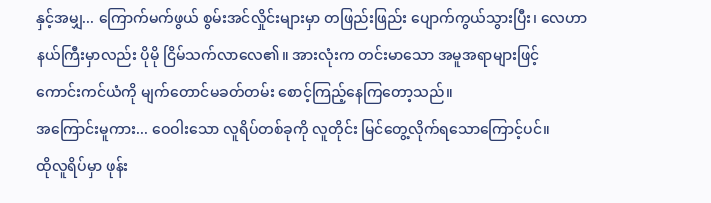နှင့်အမျှ... ကြောက်မက်ဖွယ် စွမ်းအင်လှိုင်းများမှာ တဖြည်းဖြည်း ပျောက်ကွယ်သွားပြီး၊ လေဟာနယ်ကြီးမှာလည်း ပိုမို ငြိမ်သက်လာလေ၏။ အားလုံးက တင်းမာသော အမူအရာများဖြင့် ကောင်းကင်ယံကို မျက်တောင်မခတ်တမ်း စောင့်ကြည့်နေကြတော့သည်။
အကြောင်းမူကား... ဝေဝါးသော လူရိပ်တစ်ခုကို လူတိုင်း မြင်တွေ့လိုက်ရသောကြောင့်ပင်။
ထိုလူရိပ်မှာ ဖုန်း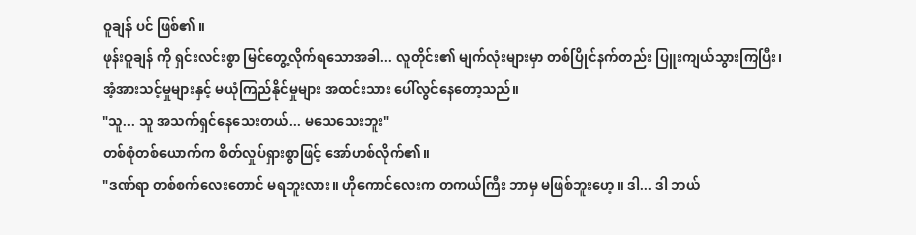ဝူချန် ပင် ဖြစ်၏။
ဖုန်းဝူချန် ကို ရှင်းလင်းစွာ မြင်တွေ့လိုက်ရသောအခါ... လူတိုင်း၏ မျက်လုံးများမှာ တစ်ပြိုင်နက်တည်း ပြူးကျယ်သွားကြပြီး၊ အံ့အားသင့်မှုများနှင့် မယုံကြည်နိုင်မှုများ အထင်းသား ပေါ်လွင်နေတော့သည်။
"သူ... သူ အသက်ရှင်နေသေးတယ်... မသေသေးဘူး"
တစ်စုံတစ်ယောက်က စိတ်လှုပ်ရှားစွာဖြင့် အော်ဟစ်လိုက်၏။
"ဒဏ်ရာ တစ်စက်လေးတောင် မရဘူးလား။ ဟိုကောင်လေးက တကယ်ကြီး ဘာမှ မဖြစ်ဘူးဟေ့။ ဒါ... ဒါ ဘယ်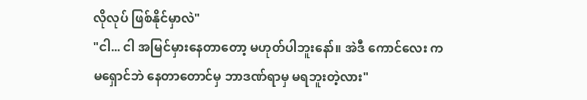လိုလုပ် ဖြစ်နိုင်မှာလဲ"
"ငါ... ငါ အမြင်မှားနေတာတော့ မဟုတ်ပါဘူးနော်။ အဲဒီ ကောင်လေး က မရှောင်ဘဲ နေတာတောင်မှ ဘာဒဏ်ရာမှ မရဘူးတဲ့လား"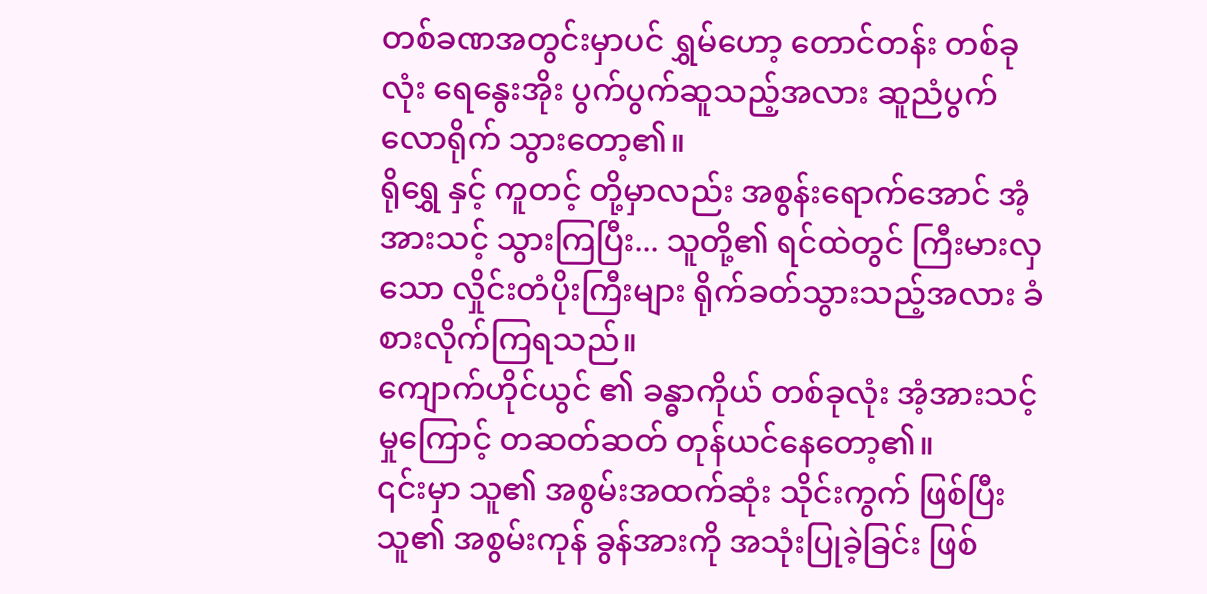တစ်ခဏအတွင်းမှာပင် ရွှမ်ဟော့ တောင်တန်း တစ်ခုလုံး ရေနွေးအိုး ပွက်ပွက်ဆူသည့်အလား ဆူညံပွက်လောရိုက် သွားတော့၏။
ရိုရွှေ နှင့် ကူတင့် တို့မှာလည်း အစွန်းရောက်အောင် အံ့အားသင့် သွားကြပြီး... သူတို့၏ ရင်ထဲတွင် ကြီးမားလှသော လှိုင်းတံပိုးကြီးများ ရိုက်ခတ်သွားသည့်အလား ခံစားလိုက်ကြရသည်။
ကျောက်ဟိုင်ယွင် ၏ ခန္ဓာကိုယ် တစ်ခုလုံး အံ့အားသင့်မှုကြောင့် တဆတ်ဆတ် တုန်ယင်နေတော့၏။
၎င်းမှာ သူ၏ အစွမ်းအထက်ဆုံး သိုင်းကွက် ဖြစ်ပြီး သူ၏ အစွမ်းကုန် ခွန်အားကို အသုံးပြုခဲ့ခြင်း ဖြစ်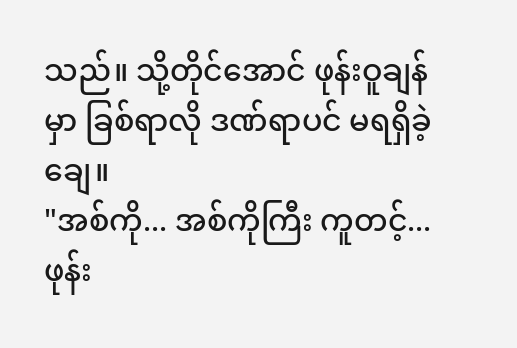သည်။ သို့တိုင်အောင် ဖုန်းဝူချန် မှာ ခြစ်ရာလို ဒဏ်ရာပင် မရရှိခဲ့ချေ။
"အစ်ကို... အစ်ကိုကြီး ကူတင့်... ဖုန်း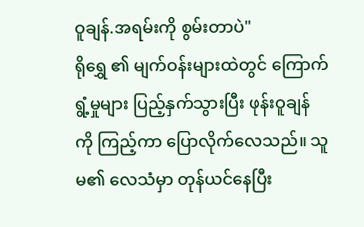ဝူချန်.အရမ်းကို စွမ်းတာပဲ"
ရိုရွှေ ၏ မျက်ဝန်းများထဲတွင် ကြောက်ရွံ့မှုများ ပြည့်နှက်သွားပြီး ဖုန်းဝူချန် ကို ကြည့်ကာ ပြောလိုက်လေသည်။ သူမ၏ လေသံမှာ တုန်ယင်နေပြီး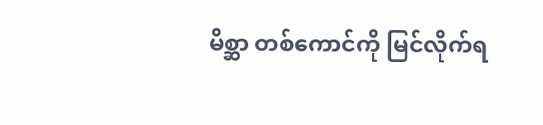မိစ္ဆာ တစ်ကောင်ကို မြင်လိုက်ရ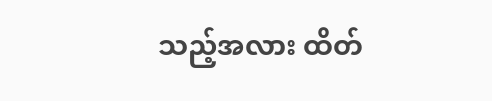သည့်အလား ထိတ်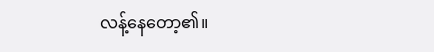လန့်နေတော့၏။